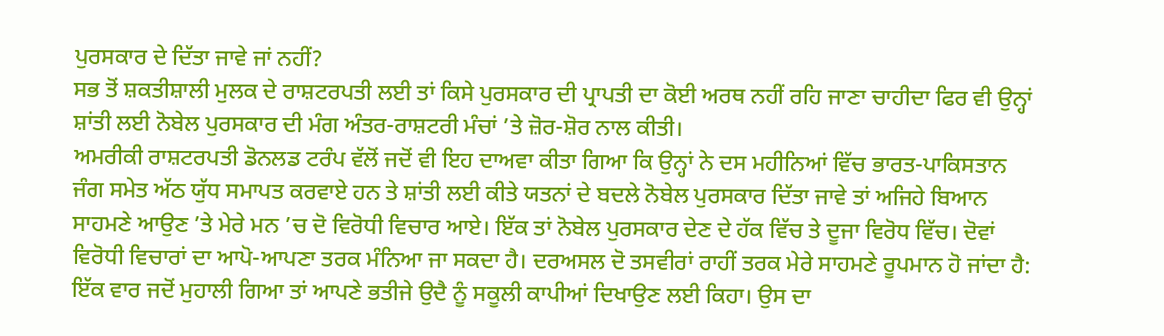ਪੁਰਸਕਾਰ ਦੇ ਦਿੱਤਾ ਜਾਵੇ ਜਾਂ ਨਹੀਂ?
ਸਭ ਤੋਂ ਸ਼ਕਤੀਸ਼ਾਲੀ ਮੁਲਕ ਦੇ ਰਾਸ਼ਟਰਪਤੀ ਲਈ ਤਾਂ ਕਿਸੇ ਪੁਰਸਕਾਰ ਦੀ ਪ੍ਰਾਪਤੀ ਦਾ ਕੋਈ ਅਰਥ ਨਹੀਂ ਰਹਿ ਜਾਣਾ ਚਾਹੀਦਾ ਫਿਰ ਵੀ ਉਨ੍ਹਾਂ ਸ਼ਾਂਤੀ ਲਈ ਨੋਬੇਲ ਪੁਰਸਕਾਰ ਦੀ ਮੰਗ ਅੰਤਰ-ਰਾਸ਼ਟਰੀ ਮੰਚਾਂ ’ਤੇ ਜ਼ੋਰ-ਸ਼ੋਰ ਨਾਲ ਕੀਤੀ।
ਅਮਰੀਕੀ ਰਾਸ਼ਟਰਪਤੀ ਡੋਨਲਡ ਟਰੰਪ ਵੱਲੋਂ ਜਦੋਂ ਵੀ ਇਹ ਦਾਅਵਾ ਕੀਤਾ ਗਿਆ ਕਿ ਉਨ੍ਹਾਂ ਨੇ ਦਸ ਮਹੀਨਿਆਂ ਵਿੱਚ ਭਾਰਤ-ਪਾਕਿਸਤਾਨ ਜੰਗ ਸਮੇਤ ਅੱਠ ਯੁੱਧ ਸਮਾਪਤ ਕਰਵਾਏ ਹਨ ਤੇ ਸ਼ਾਂਤੀ ਲਈ ਕੀਤੇ ਯਤਨਾਂ ਦੇ ਬਦਲੇ ਨੋਬੇਲ ਪੁਰਸਕਾਰ ਦਿੱਤਾ ਜਾਵੇ ਤਾਂ ਅਜਿਹੇ ਬਿਆਨ ਸਾਹਮਣੇ ਆਉਣ ’ਤੇ ਮੇਰੇ ਮਨ ’ਚ ਦੋ ਵਿਰੋਧੀ ਵਿਚਾਰ ਆਏ। ਇੱਕ ਤਾਂ ਨੋਬੇਲ ਪੁਰਸਕਾਰ ਦੇਣ ਦੇ ਹੱਕ ਵਿੱਚ ਤੇ ਦੂਜਾ ਵਿਰੋਧ ਵਿੱਚ। ਦੋਵਾਂ ਵਿਰੋਧੀ ਵਿਚਾਰਾਂ ਦਾ ਆਪੋ-ਆਪਣਾ ਤਰਕ ਮੰਨਿਆ ਜਾ ਸਕਦਾ ਹੈ। ਦਰਅਸਲ ਦੋ ਤਸਵੀਰਾਂ ਰਾਹੀਂ ਤਰਕ ਮੇਰੇ ਸਾਹਮਣੇ ਰੂਪਮਾਨ ਹੋ ਜਾਂਦਾ ਹੈ: ਇੱਕ ਵਾਰ ਜਦੋਂ ਮੁਹਾਲੀ ਗਿਆ ਤਾਂ ਆਪਣੇ ਭਤੀਜੇ ਉਦੈ ਨੂੰ ਸਕੂਲੀ ਕਾਪੀਆਂ ਦਿਖਾਉਣ ਲਈ ਕਿਹਾ। ਉਸ ਦਾ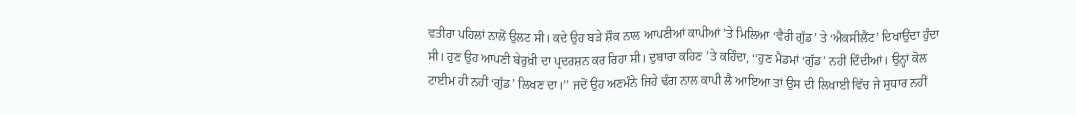ਵਤੀਰਾ ਪਹਿਲਾਂ ਨਾਲੋਂ ਉਲਟ ਸੀ। ਕਦੇ ਉਹ ਬੜੇ ਸ਼ੌਕ ਨਾਲ ਆਪਣੀਆਂ ਕਾਪੀਆਂ ’ਤੇ ਮਿਲਿਆ ‘ਵੈਰੀ ਗੁੱਡ’ ਤੇ ‘ਐਕਸੀਲੈਂਟ’ ਦਿਖਾਉਂਦਾ ਹੁੰਦਾ ਸੀ। ਹੁਣ ਉਹ ਆਪਣੀ ਬੇਰੁਖ਼ੀ ਦਾ ਪ੍ਰਦਰਸ਼ਨ ਕਰ ਰਿਹਾ ਸੀ। ਦੁਬਾਰਾ ਕਹਿਣ ’ਤੇ ਕਹਿੰਦਾ, ‘‘ਹੁਣ ਮੈਡਮਾਂ ‘ਗੁੱਡ’ ਨਹੀਂ ਦਿੰਦੀਆਂ। ਉਨ੍ਹਾਂ ਕੋਲ ਟਾਈਮ ਹੀ ਨਹੀਂ ‘ਗੁੱਡ’ ਲਿਖਣ ਦਾ।’’ ਜਦੋਂ ਉਹ ਅਣਮੰਨੇ ਜਿਹੇ ਢੰਗ ਨਾਲ ਕਾਪੀ ਲੈ ਆਇਆ ਤਾਂ ਉਸ ਦੀ ਲਿਖਾਈ ਵਿੱਚ ਜੇ ਸੁਧਾਰ ਨਹੀਂ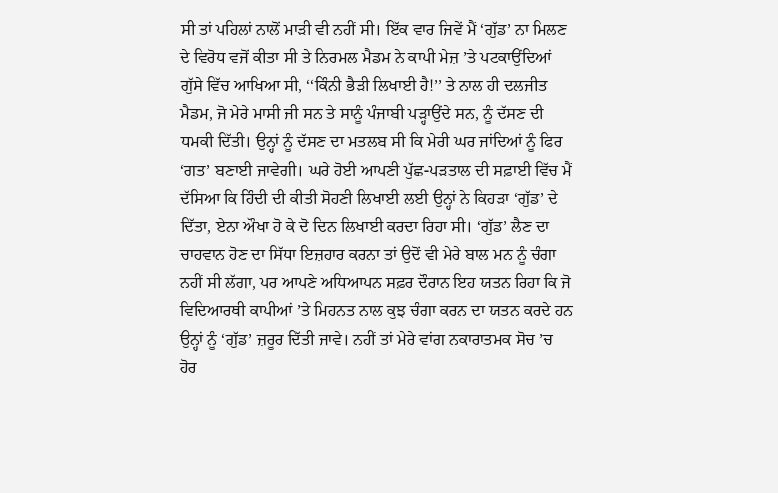ਸੀ ਤਾਂ ਪਹਿਲਾਂ ਨਾਲੋਂ ਮਾੜੀ ਵੀ ਨਹੀਂ ਸੀ। ਇੱਕ ਵਾਰ ਜਿਵੇਂ ਮੈਂ ‘ਗੁੱਡ’ ਨਾ ਮਿਲਣ ਦੇ ਵਿਰੋਧ ਵਜੋਂ ਕੀਤਾ ਸੀ ਤੇ ਨਿਰਮਲ ਮੈਡਮ ਨੇ ਕਾਪੀ ਮੇਜ਼ ’ਤੇ ਪਟਕਾਉਂਦਿਆਂ ਗੁੱਸੇ ਵਿੱਚ ਆਖਿਆ ਸੀ, ‘‘ਕਿੰਨੀ ਭੈੜੀ ਲਿਖਾਈ ਹੈ!’’ ਤੇ ਨਾਲ ਹੀ ਦਲਜੀਤ ਮੈਡਮ, ਜੋ ਮੇਰੇ ਮਾਸੀ ਜੀ ਸਨ ਤੇ ਸਾਨੂੰ ਪੰਜਾਬੀ ਪੜ੍ਹਾਉਂਦੇ ਸਨ, ਨੂੰ ਦੱਸਣ ਦੀ ਧਮਕੀ ਦਿੱਤੀ। ਉਨ੍ਹਾਂ ਨੂੰ ਦੱਸਣ ਦਾ ਮਤਲਬ ਸੀ ਕਿ ਮੇਰੀ ਘਰ ਜਾਂਦਿਆਂ ਨੂੰ ਫਿਰ ‘ਗਤ’ ਬਣਾਈ ਜਾਵੇਗੀ। ਘਰੇ ਹੋਈ ਆਪਣੀ ਪੁੱਛ-ਪੜਤਾਲ ਦੀ ਸਫ਼ਾਈ ਵਿੱਚ ਮੈਂ ਦੱਸਿਆ ਕਿ ਹਿੰਦੀ ਦੀ ਕੀਤੀ ਸੋਹਣੀ ਲਿਖਾਈ ਲਈ ਉਨ੍ਹਾਂ ਨੇ ਕਿਹੜਾ ‘ਗੁੱਡ’ ਦੇ ਦਿੱਤਾ, ਏਨਾ ਔਖਾ ਹੋ ਕੇ ਦੋ ਦਿਨ ਲਿਖਾਈ ਕਰਦਾ ਰਿਹਾ ਸੀ। ‘ਗੁੱਡ’ ਲੈਣ ਦਾ ਚਾਹਵਾਨ ਹੋਣ ਦਾ ਸਿੱਧਾ ਇਜ਼ਹਾਰ ਕਰਨਾ ਤਾਂ ਉਦੋਂ ਵੀ ਮੇਰੇ ਬਾਲ ਮਨ ਨੂੰ ਚੰਗਾ ਨਹੀਂ ਸੀ ਲੱਗਾ, ਪਰ ਆਪਣੇ ਅਧਿਆਪਨ ਸਫ਼ਰ ਦੌਰਾਨ ਇਹ ਯਤਨ ਰਿਹਾ ਕਿ ਜੋ ਵਿਦਿਆਰਥੀ ਕਾਪੀਆਂ ’ਤੇ ਮਿਹਨਤ ਨਾਲ ਕੁਝ ਚੰਗਾ ਕਰਨ ਦਾ ਯਤਨ ਕਰਦੇ ਹਨ ਉਨ੍ਹਾਂ ਨੂੰ ‘ਗੁੱਡ’ ਜ਼ਰੂਰ ਦਿੱਤੀ ਜਾਵੇ। ਨਹੀਂ ਤਾਂ ਮੇਰੇ ਵਾਂਗ ਨਕਾਰਾਤਮਕ ਸੋਚ ’ਚ ਹੋਰ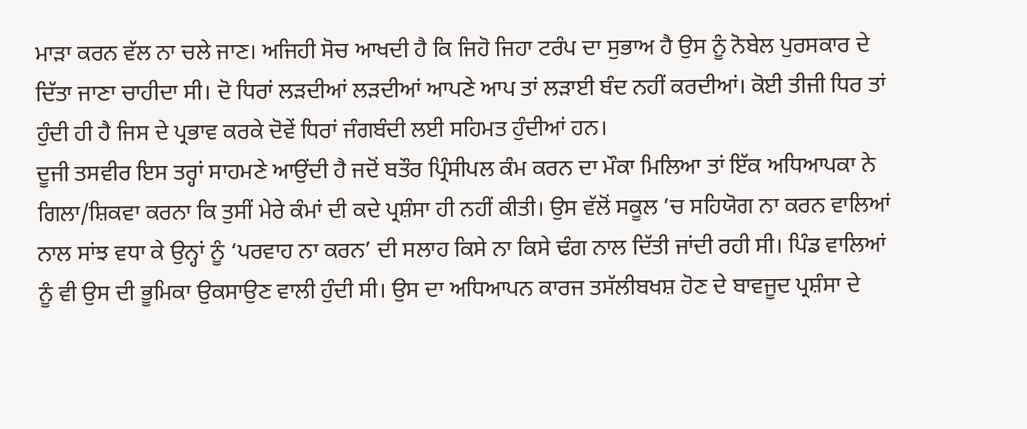ਮਾੜਾ ਕਰਨ ਵੱਲ ਨਾ ਚਲੇ ਜਾਣ। ਅਜਿਹੀ ਸੋਚ ਆਖਦੀ ਹੈ ਕਿ ਜਿਹੋ ਜਿਹਾ ਟਰੰਪ ਦਾ ਸੁਭਾਅ ਹੈ ਉਸ ਨੂੰ ਨੋਬੇਲ ਪੁਰਸਕਾਰ ਦੇ ਦਿੱਤਾ ਜਾਣਾ ਚਾਹੀਦਾ ਸੀ। ਦੋ ਧਿਰਾਂ ਲੜਦੀਆਂ ਲੜਦੀਆਂ ਆਪਣੇ ਆਪ ਤਾਂ ਲੜਾਈ ਬੰਦ ਨਹੀਂ ਕਰਦੀਆਂ। ਕੋਈ ਤੀਜੀ ਧਿਰ ਤਾਂ ਹੁੰਦੀ ਹੀ ਹੈ ਜਿਸ ਦੇ ਪ੍ਰਭਾਵ ਕਰਕੇ ਦੋਵੇਂ ਧਿਰਾਂ ਜੰਗਬੰਦੀ ਲਈ ਸਹਿਮਤ ਹੁੰਦੀਆਂ ਹਨ।
ਦੂਜੀ ਤਸਵੀਰ ਇਸ ਤਰ੍ਹਾਂ ਸਾਹਮਣੇ ਆਉਂਦੀ ਹੈ ਜਦੋਂ ਬਤੌਰ ਪ੍ਰਿੰਸੀਪਲ ਕੰਮ ਕਰਨ ਦਾ ਮੌਕਾ ਮਿਲਿਆ ਤਾਂ ਇੱਕ ਅਧਿਆਪਕਾ ਨੇ ਗਿਲਾ/ਸ਼ਿਕਵਾ ਕਰਨਾ ਕਿ ਤੁਸੀਂ ਮੇਰੇ ਕੰਮਾਂ ਦੀ ਕਦੇ ਪ੍ਰਸ਼ੰਸਾ ਹੀ ਨਹੀਂ ਕੀਤੀ। ਉਸ ਵੱਲੋਂ ਸਕੂਲ ’ਚ ਸਹਿਯੋਗ ਨਾ ਕਰਨ ਵਾਲਿਆਂ ਨਾਲ ਸਾਂਝ ਵਧਾ ਕੇ ਉਨ੍ਹਾਂ ਨੂੰ ‘ਪਰਵਾਹ ਨਾ ਕਰਨ’ ਦੀ ਸਲਾਹ ਕਿਸੇ ਨਾ ਕਿਸੇ ਢੰਗ ਨਾਲ ਦਿੱਤੀ ਜਾਂਦੀ ਰਹੀ ਸੀ। ਪਿੰਡ ਵਾਲਿਆਂ ਨੂੰ ਵੀ ਉਸ ਦੀ ਭੂਮਿਕਾ ਉਕਸਾਉਣ ਵਾਲੀ ਹੁੰਦੀ ਸੀ। ਉਸ ਦਾ ਅਧਿਆਪਨ ਕਾਰਜ ਤਸੱਲੀਬਖਸ਼ ਹੋਣ ਦੇ ਬਾਵਜੂਦ ਪ੍ਰਸ਼ੰਸਾ ਦੇ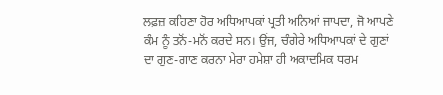ਲਫ਼ਜ਼ ਕਹਿਣਾ ਹੋਰ ਅਧਿਆਪਕਾਂ ਪ੍ਰਤੀ ਅਨਿਆਂ ਜਾਪਦਾ, ਜੋ ਆਪਣੇ ਕੰਮ ਨੂੰ ਤਨੋਂ-ਮਨੋਂ ਕਰਦੇ ਸਨ। ਉਂਜ, ਚੰਗੇਰੇ ਅਧਿਆਪਕਾਂ ਦੇ ਗੁਣਾਂ ਦਾ ਗੁਣ-ਗਾਣ ਕਰਨਾ ਮੇਰਾ ਹਮੇਸ਼ਾ ਹੀ ਅਕਾਦਮਿਕ ਧਰਮ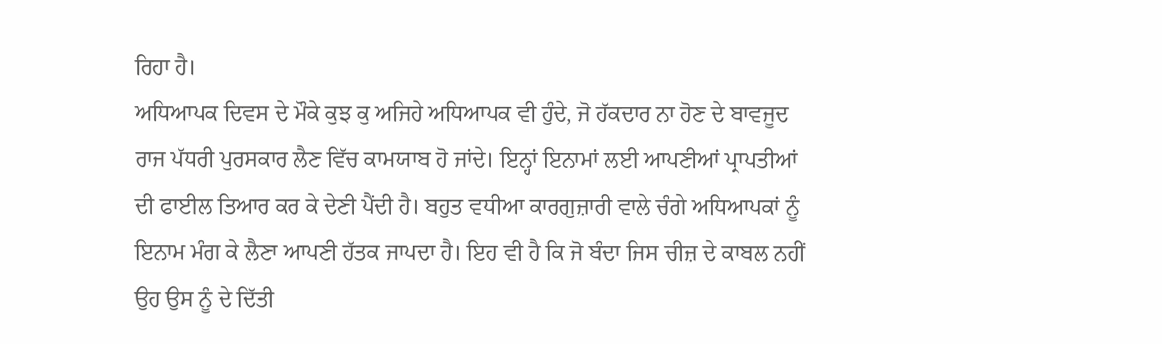ਰਿਹਾ ਹੈ।
ਅਧਿਆਪਕ ਦਿਵਸ ਦੇ ਮੌਕੇ ਕੁਝ ਕੁ ਅਜਿਹੇ ਅਧਿਆਪਕ ਵੀ ਹੁੰਦੇ, ਜੋ ਹੱਕਦਾਰ ਨਾ ਹੋਣ ਦੇ ਬਾਵਜੂਦ ਰਾਜ ਪੱਧਰੀ ਪੁਰਸਕਾਰ ਲੈਣ ਵਿੱਚ ਕਾਮਯਾਬ ਹੋ ਜਾਂਦੇ। ਇਨ੍ਹਾਂ ਇਨਾਮਾਂ ਲਈ ਆਪਣੀਆਂ ਪ੍ਰਾਪਤੀਆਂ ਦੀ ਫਾਈਲ ਤਿਆਰ ਕਰ ਕੇ ਦੇਣੀ ਪੈਂਦੀ ਹੈ। ਬਹੁਤ ਵਧੀਆ ਕਾਰਗੁਜ਼ਾਰੀ ਵਾਲੇ ਚੰਗੇ ਅਧਿਆਪਕਾਂ ਨੂੰ ਇਨਾਮ ਮੰਗ ਕੇ ਲੈਣਾ ਆਪਣੀ ਹੱਤਕ ਜਾਪਦਾ ਹੈ। ਇਹ ਵੀ ਹੈ ਕਿ ਜੋ ਬੰਦਾ ਜਿਸ ਚੀਜ਼ ਦੇ ਕਾਬਲ ਨਹੀਂ ਉਹ ਉਸ ਨੂੰ ਦੇ ਦਿੱਤੀ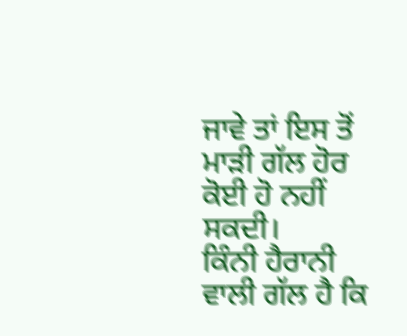ਜਾਵੇ ਤਾਂ ਇਸ ਤੋਂ ਮਾੜੀ ਗੱਲ ਹੋਰ ਕੋਈ ਹੋ ਨਹੀਂ ਸਕਦੀ।
ਕਿੰਨੀ ਹੈਰਾਨੀ ਵਾਲੀ ਗੱਲ ਹੈ ਕਿ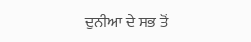ਦੁਨੀਆ ਦੇ ਸਭ ਤੋਂ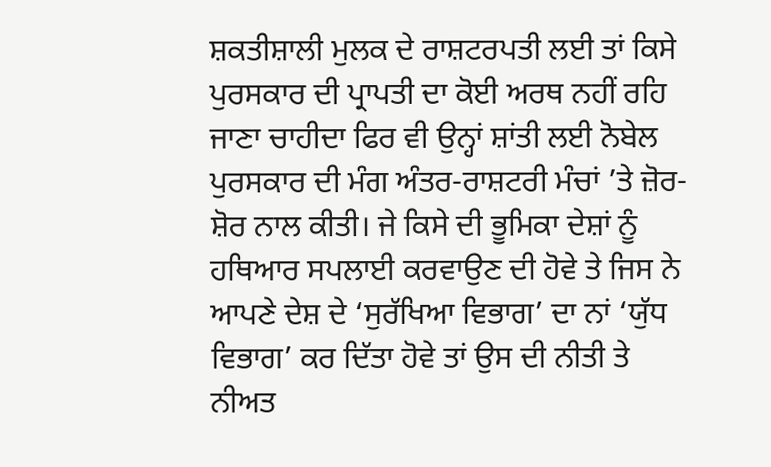ਸ਼ਕਤੀਸ਼ਾਲੀ ਮੁਲਕ ਦੇ ਰਾਸ਼ਟਰਪਤੀ ਲਈ ਤਾਂ ਕਿਸੇ ਪੁਰਸਕਾਰ ਦੀ ਪ੍ਰਾਪਤੀ ਦਾ ਕੋਈ ਅਰਥ ਨਹੀਂ ਰਹਿ ਜਾਣਾ ਚਾਹੀਦਾ ਫਿਰ ਵੀ ਉਨ੍ਹਾਂ ਸ਼ਾਂਤੀ ਲਈ ਨੋਬੇਲ ਪੁਰਸਕਾਰ ਦੀ ਮੰਗ ਅੰਤਰ-ਰਾਸ਼ਟਰੀ ਮੰਚਾਂ ’ਤੇ ਜ਼ੋਰ-ਸ਼ੋਰ ਨਾਲ ਕੀਤੀ। ਜੇ ਕਿਸੇ ਦੀ ਭੂਮਿਕਾ ਦੇਸ਼ਾਂ ਨੂੰ ਹਥਿਆਰ ਸਪਲਾਈ ਕਰਵਾਉਣ ਦੀ ਹੋਵੇ ਤੇ ਜਿਸ ਨੇ ਆਪਣੇ ਦੇਸ਼ ਦੇ ‘ਸੁਰੱਖਿਆ ਵਿਭਾਗ’ ਦਾ ਨਾਂ ‘ਯੁੱਧ ਵਿਭਾਗ’ ਕਰ ਦਿੱਤਾ ਹੋਵੇ ਤਾਂ ਉਸ ਦੀ ਨੀਤੀ ਤੇ ਨੀਅਤ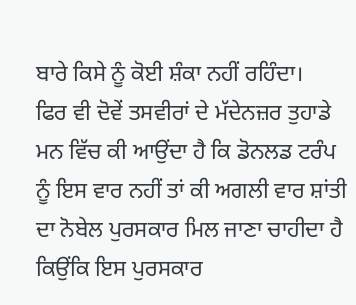ਬਾਰੇ ਕਿਸੇ ਨੂੰ ਕੋਈ ਸ਼ੰਕਾ ਨਹੀਂ ਰਹਿੰਦਾ।
ਫਿਰ ਵੀ ਦੋਵੇਂ ਤਸਵੀਰਾਂ ਦੇ ਮੱਦੇਨਜ਼ਰ ਤੁਹਾਡੇ ਮਨ ਵਿੱਚ ਕੀ ਆਉਂਦਾ ਹੈ ਕਿ ਡੋਨਲਡ ਟਰੰਪ ਨੂੰ ਇਸ ਵਾਰ ਨਹੀਂ ਤਾਂ ਕੀ ਅਗਲੀ ਵਾਰ ਸ਼ਾਂਤੀ ਦਾ ਨੋਬੇਲ ਪੁਰਸਕਾਰ ਮਿਲ ਜਾਣਾ ਚਾਹੀਦਾ ਹੈ ਕਿਉਂਕਿ ਇਸ ਪੁਰਸਕਾਰ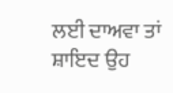ਲਈ ਦਾਅਵਾ ਤਾਂ ਸ਼ਾਇਦ ਉਹ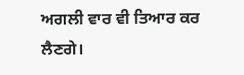ਅਗਲੀ ਵਾਰ ਵੀ ਤਿਆਰ ਕਰ ਲੈਣਗੇ।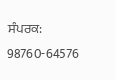ਸੰਪਰਕ: 98760-64576